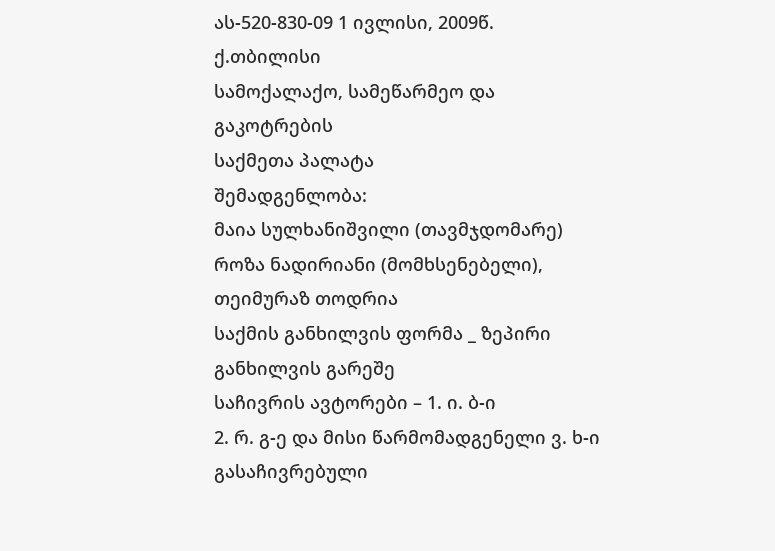ას-520-830-09 1 ივლისი, 2009წ.
ქ.თბილისი
სამოქალაქო, სამეწარმეო და გაკოტრების
საქმეთა პალატა
შემადგენლობა:
მაია სულხანიშვილი (თავმჯდომარე)
როზა ნადირიანი (მომხსენებელი), თეიმურაზ თოდრია
საქმის განხილვის ფორმა _ ზეპირი განხილვის გარეშე
საჩივრის ავტორები – 1. ი. ბ-ი
2. რ. გ-ე და მისი წარმომადგენელი ვ. ხ-ი
გასაჩივრებული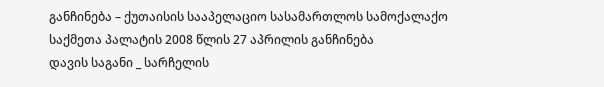განჩინება – ქუთაისის სააპელაციო სასამართლოს სამოქალაქო საქმეთა პალატის 2008 წლის 27 აპრილის განჩინება
დავის საგანი _ სარჩელის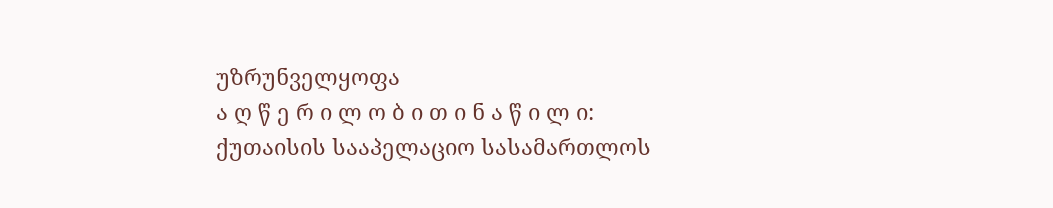უზრუნველყოფა
ა ღ წ ე რ ი ლ ო ბ ი თ ი ნ ა წ ი ლ ი:
ქუთაისის სააპელაციო სასამართლოს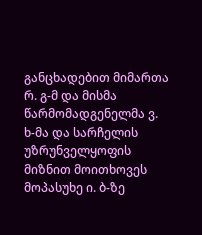განცხადებით მიმართა რ. გ-მ და მისმა წარმომადგენელმა ვ. ხ-მა და სარჩელის უზრუნველყოფის მიზნით მოითხოვეს მოპასუხე ი. ბ-ზე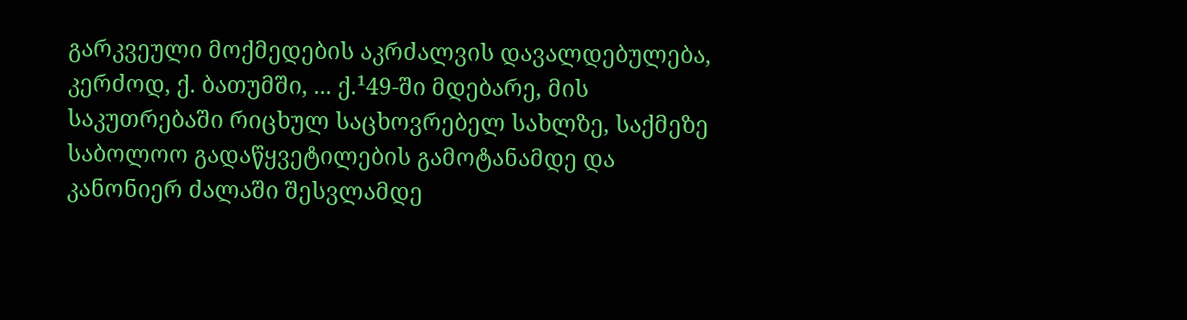გარკვეული მოქმედების აკრძალვის დავალდებულება, კერძოდ, ქ. ბათუმში, ... ქ.¹49-ში მდებარე, მის საკუთრებაში რიცხულ საცხოვრებელ სახლზე, საქმეზე საბოლოო გადაწყვეტილების გამოტანამდე და კანონიერ ძალაში შესვლამდე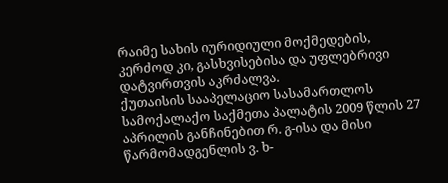რაიმე სახის იურიდიული მოქმედების, კერძოდ კი, გასხვისებისა და უფლებრივი დატვირთვის აკრძალვა.
ქუთაისის სააპელაციო სასამართლოს სამოქალაქო საქმეთა პალატის 2009 წლის 27 აპრილის განჩინებით რ. გ-ისა და მისი წარმომადგენლის ვ. ხ-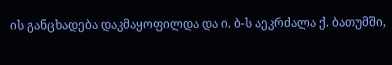ის განცხადება დაკმაყოფილდა და ი. ბ-ს აეკრძალა ქ. ბათუმში,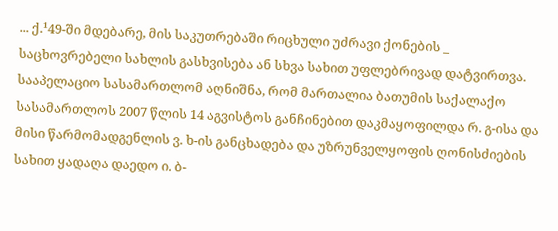... ქ.¹49-ში მდებარე, მის საკუთრებაში რიცხული უძრავი ქონების _ საცხოვრებელი სახლის გასხვისება ან სხვა სახით უფლებრივად დატვირთვა.
სააპელაციო სასამართლომ აღნიშნა, რომ მართალია ბათუმის საქალაქო სასამართლოს 2007 წლის 14 აგვისტოს განჩინებით დაკმაყოფილდა რ. გ-ისა და მისი წარმომადგენლის ვ. ხ-ის განცხადება და უზრუნველყოფის ღონისძიების სახით ყადაღა დაედო ი. ბ-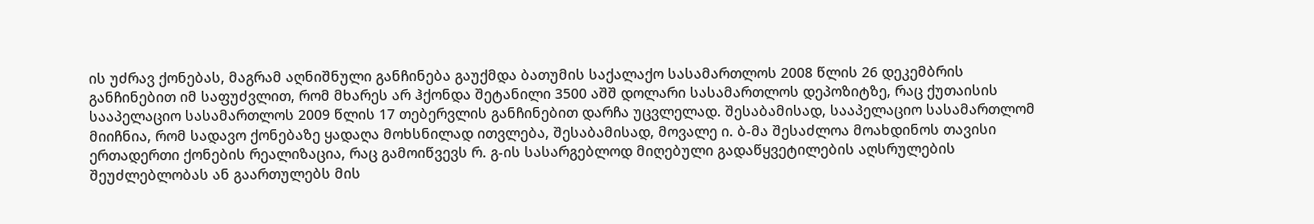ის უძრავ ქონებას, მაგრამ აღნიშნული განჩინება გაუქმდა ბათუმის საქალაქო სასამართლოს 2008 წლის 26 დეკემბრის განჩინებით იმ საფუძვლით, რომ მხარეს არ ჰქონდა შეტანილი 3500 აშშ დოლარი სასამართლოს დეპოზიტზე, რაც ქუთაისის სააპელაციო სასამართლოს 2009 წლის 17 თებერვლის განჩინებით დარჩა უცვლელად. შესაბამისად, სააპელაციო სასამართლომ მიიჩნია, რომ სადავო ქონებაზე ყადაღა მოხსნილად ითვლება, შესაბამისად, მოვალე ი. ბ-მა შესაძლოა მოახდინოს თავისი ერთადერთი ქონების რეალიზაცია, რაც გამოიწვევს რ. გ-ის სასარგებლოდ მიღებული გადაწყვეტილების აღსრულების შეუძლებლობას ან გაართულებს მის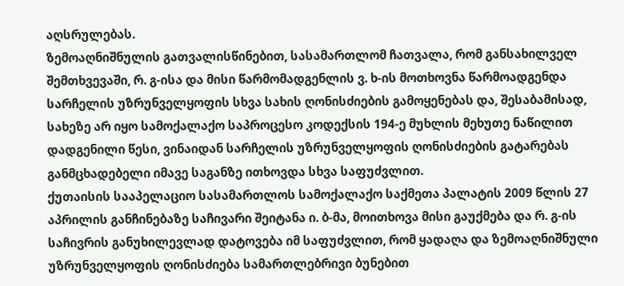აღსრულებას.
ზემოაღნიშნულის გათვალისწინებით, სასამართლომ ჩათვალა, რომ განსახილველ შემთხვევაში, რ. გ-ისა და მისი წარმომადგენლის ვ. ხ-ის მოთხოვნა წარმოადგენდა სარჩელის უზრუნველყოფის სხვა სახის ღონისძიების გამოყენებას და, შესაბამისად, სახეზე არ იყო სამოქალაქო საპროცესო კოდექსის 194-ე მუხლის მეხუთე ნაწილით დადგენილი წესი, ვინაიდან სარჩელის უზრუნველყოფის ღონისძიების გატარებას განმცხადებელი იმავე საგანზე ითხოვდა სხვა საფუძვლით.
ქუთაისის სააპელაციო სასამართლოს სამოქალაქო საქმეთა პალატის 2009 წლის 27 აპრილის განჩინებაზე საჩივარი შეიტანა ი. ბ-მა, მოითხოვა მისი გაუქმება და რ. გ-ის საჩივრის განუხილევლად დატოვება იმ საფუძვლით, რომ ყადაღა და ზემოაღნიშნული უზრუნველყოფის ღონისძიება სამართლებრივი ბუნებით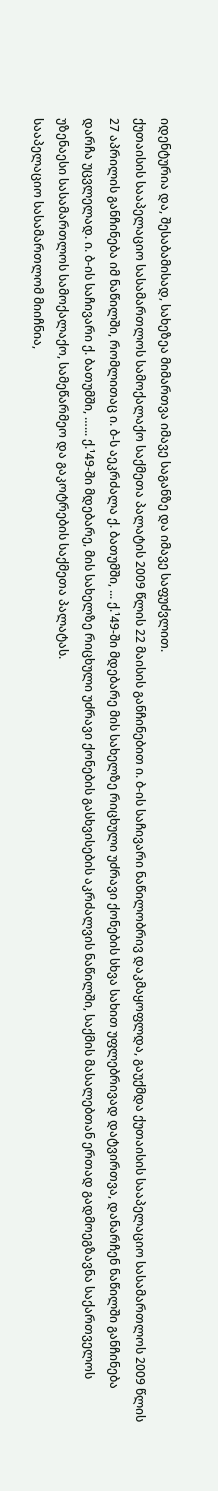იდენტურია და, შესაბამისად, სახეზეა მიმართვა იმავე საგანზე და იმავე საფუძვლით.
ქუთაისის სააპელაციო სასამართლოს სამოქალაქო საქმეთა პალატის 2009 წლის 22 მაისის განჩინებით ი. ბ-ის საჩივარი ნაწილობრივ დაკმაყოფლდა, გაუქმდა ქუთაისის სააპელაციო სასამართლოს 2009 წლის 27 აპრილის განჩინება იმ ნაწილში, რომლითაც ი. ბ-ს აეკრძალა ქ. ბათუმში, ... ქ.¹49-ში მდებარე მის სახელზე რიცხული უძრავი ქონების სხვა სახით უფლებრივად დატვირთვა, დანარჩენ ნაწილში განჩინება დარჩა უცვლელად. ი. ბ-ის საჩივარი ქ. ბათუმში, …... ქ.¹49-ში მდებარე, მის სახელზე რიცხული უძრავი ქონების გასხვისების აკრძალვის ნაწილში, საქმის მასალებთან ერთად გადმოეგზავნა საქართველოს უზენაესი სასამართლოს სამოქალაქო, სამეწარმეო და გაკოტრების საქმეთა პალატას.
სააპელაციო სასამართლომ მიიჩნია,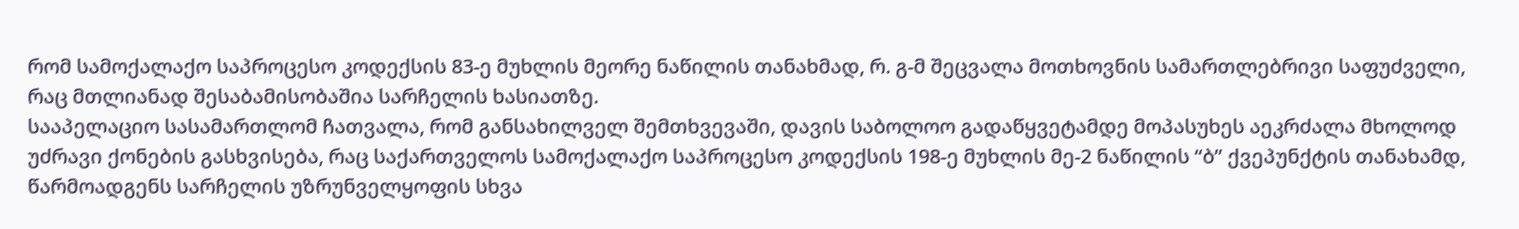რომ სამოქალაქო საპროცესო კოდექსის 83-ე მუხლის მეორე ნაწილის თანახმად, რ. გ-მ შეცვალა მოთხოვნის სამართლებრივი საფუძველი, რაც მთლიანად შესაბამისობაშია სარჩელის ხასიათზე.
სააპელაციო სასამართლომ ჩათვალა, რომ განსახილველ შემთხვევაში, დავის საბოლოო გადაწყვეტამდე მოპასუხეს აეკრძალა მხოლოდ უძრავი ქონების გასხვისება, რაც საქართველოს სამოქალაქო საპროცესო კოდექსის 198-ე მუხლის მე-2 ნაწილის “ბ” ქვეპუნქტის თანახამდ, წარმოადგენს სარჩელის უზრუნველყოფის სხვა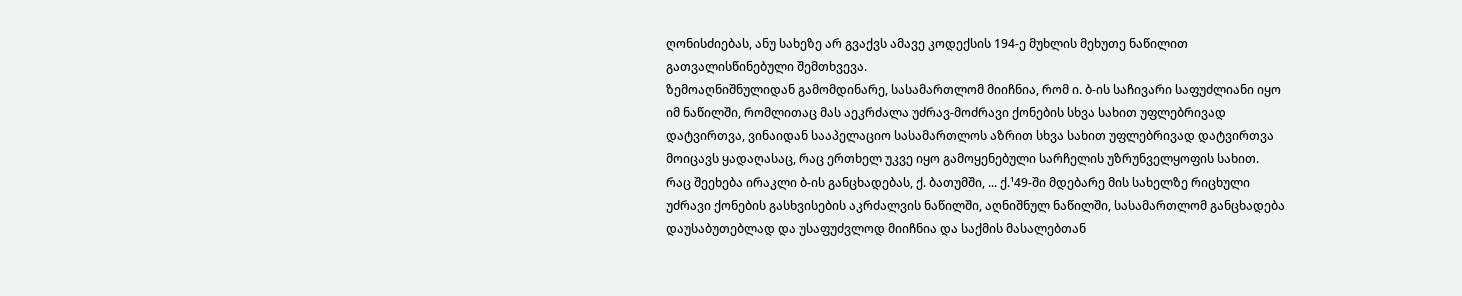ღონისძიებას, ანუ სახეზე არ გვაქვს ამავე კოდექსის 194-ე მუხლის მეხუთე ნაწილით გათვალისწინებული შემთხვევა.
ზემოაღნიშნულიდან გამომდინარე, სასამართლომ მიიჩნია, რომ ი. ბ-ის საჩივარი საფუძლიანი იყო იმ ნაწილში, რომლითაც მას აეკრძალა უძრავ-მოძრავი ქონების სხვა სახით უფლებრივად დატვირთვა, ვინაიდან სააპელაციო სასამართლოს აზრით სხვა სახით უფლებრივად დატვირთვა მოიცავს ყადაღასაც, რაც ერთხელ უკვე იყო გამოყენებული სარჩელის უზრუნველყოფის სახით.
რაც შეეხება ირაკლი ბ-ის განცხადებას, ქ. ბათუმში, ... ქ.¹49-ში მდებარე მის სახელზე რიცხული უძრავი ქონების გასხვისების აკრძალვის ნაწილში, აღნიშნულ ნაწილში, სასამართლომ განცხადება დაუსაბუთებლად და უსაფუძვლოდ მიიჩნია და საქმის მასალებთან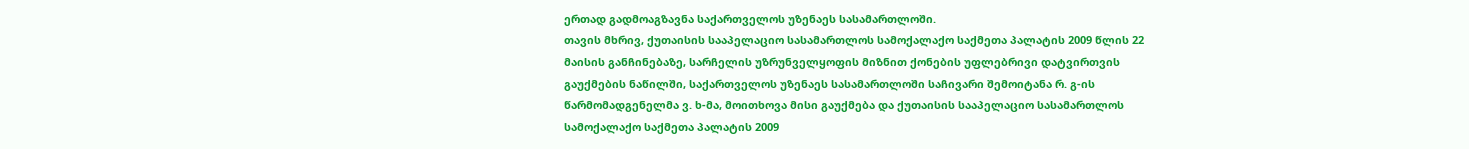ერთად გადმოაგზავნა საქართველოს უზენაეს სასამართლოში.
თავის მხრივ, ქუთაისის სააპელაციო სასამართლოს სამოქალაქო საქმეთა პალატის 2009 წლის 22 მაისის განჩინებაზე, სარჩელის უზრუნველყოფის მიზნით ქონების უფლებრივი დატვირთვის გაუქმების ნაწილში, საქართველოს უზენაეს სასამართლოში საჩივარი შემოიტანა რ. გ-ის წარმომადგენელმა ვ. ხ-მა, მოითხოვა მისი გაუქმება და ქუთაისის სააპელაციო სასამართლოს სამოქალაქო საქმეთა პალატის 2009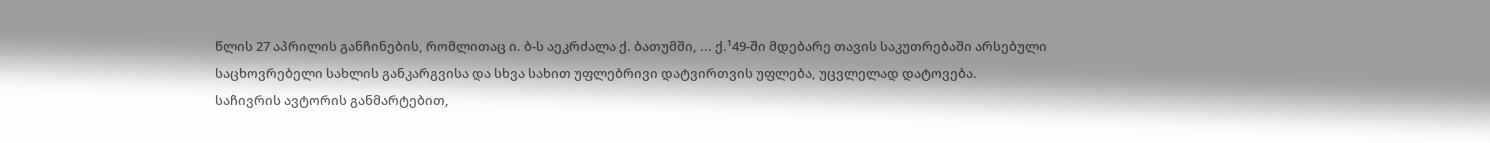წლის 27 აპრილის განჩინების, რომლითაც ი. ბ-ს აეკრძალა ქ. ბათუმში, ... ქ.¹49-ში მდებარე თავის საკუთრებაში არსებული საცხოვრებელი სახლის განკარგვისა და სხვა სახით უფლებრივი დატვირთვის უფლება, უცვლელად დატოვება.
საჩივრის ავტორის განმარტებით,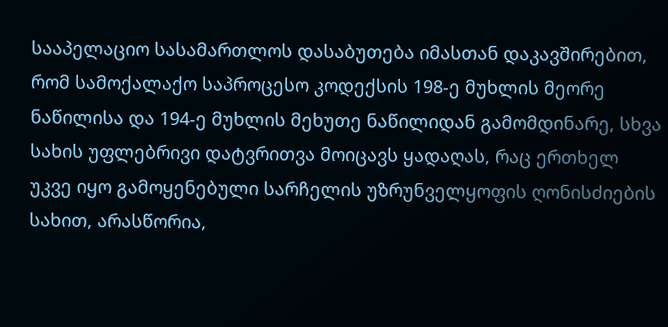სააპელაციო სასამართლოს დასაბუთება იმასთან დაკავშირებით, რომ სამოქალაქო საპროცესო კოდექსის 198-ე მუხლის მეორე ნაწილისა და 194-ე მუხლის მეხუთე ნაწილიდან გამომდინარე, სხვა სახის უფლებრივი დატვრითვა მოიცავს ყადაღას, რაც ერთხელ უკვე იყო გამოყენებული სარჩელის უზრუნველყოფის ღონისძიების სახით, არასწორია,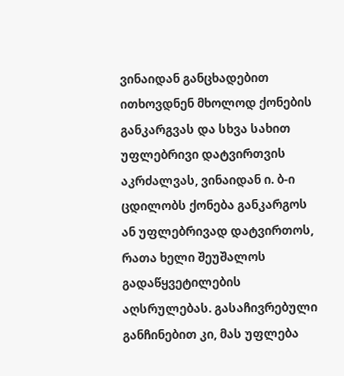ვინაიდან განცხადებით ითხოვდნენ მხოლოდ ქონების განკარგვას და სხვა სახით უფლებრივი დატვირთვის აკრძალვას, ვინაიდან ი. ბ-ი ცდილობს ქონება განკარგოს ან უფლებრივად დატვირთოს, რათა ხელი შეუშალოს გადაწყვეტილების აღსრულებას. გასაჩივრებული განჩინებით კი, მას უფლება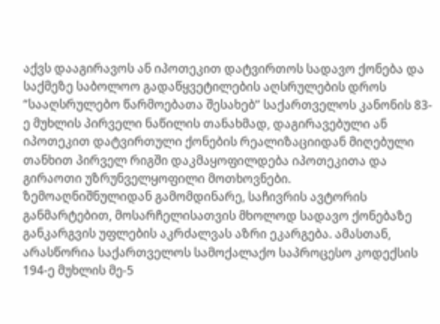აქვს დააგირავოს ან იპოთეკით დატვირთოს სადავო ქონება და საქმეზე საბოლოო გადაწყვეტილების აღსრულების დროს “სააღსრულებო წარმოებათა შესახებ” საქართველოს კანონის 83-ე მუხლის პირველი ნაწილის თანახმად, დაგირავებული ან იპოთეკით დატვირთული ქონების რეალიზაციიდან მიღებული თანხით პირველ რიგში დაკმაყოფილდება იპოთეკითა და გირაოთი უზრუნველყოფილი მოთხოვნები.
ზემოაღნიშნულიდან გამომდინარე, საჩივრის ავტორის განმარტებით, მოსარჩელისათვის მხოლოდ სადავო ქონებაზე განკარგვის უფლების აკრძალვას აზრი ეკარგება. ამასთან, არასწორია საქართველოს სამოქალაქო საპროცესო კოდექსის 194-ე მუხლის მე-5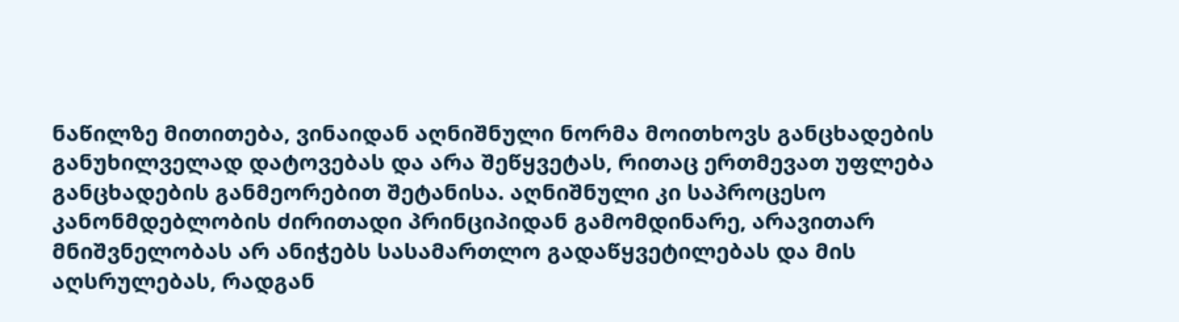ნაწილზე მითითება, ვინაიდან აღნიშნული ნორმა მოითხოვს განცხადების განუხილველად დატოვებას და არა შეწყვეტას, რითაც ერთმევათ უფლება განცხადების განმეორებით შეტანისა. აღნიშნული კი საპროცესო კანონმდებლობის ძირითადი პრინციპიდან გამომდინარე, არავითარ მნიშვნელობას არ ანიჭებს სასამართლო გადაწყვეტილებას და მის აღსრულებას, რადგან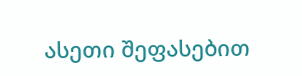ასეთი შეფასებით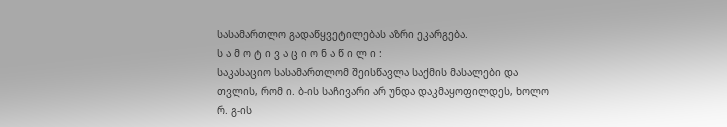სასამართლო გადაწყვეტილებას აზრი ეკარგება.
ს ა მ ო ტ ი ვ ა ც ი ო ნ ა წ ი ლ ი :
საკასაციო სასამართლომ შეისწავლა საქმის მასალები და თვლის, რომ ი. ბ-ის საჩივარი არ უნდა დაკმაყოფილდეს, ხოლო რ. გ-ის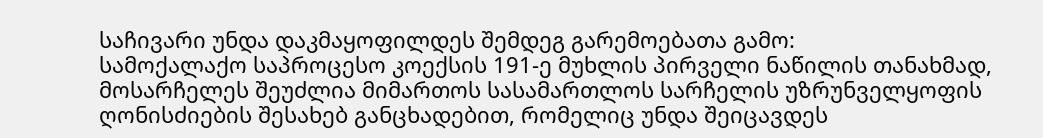საჩივარი უნდა დაკმაყოფილდეს შემდეგ გარემოებათა გამო:
სამოქალაქო საპროცესო კოექსის 191-ე მუხლის პირველი ნაწილის თანახმად, მოსარჩელეს შეუძლია მიმართოს სასამართლოს სარჩელის უზრუნველყოფის ღონისძიების შესახებ განცხადებით, რომელიც უნდა შეიცავდეს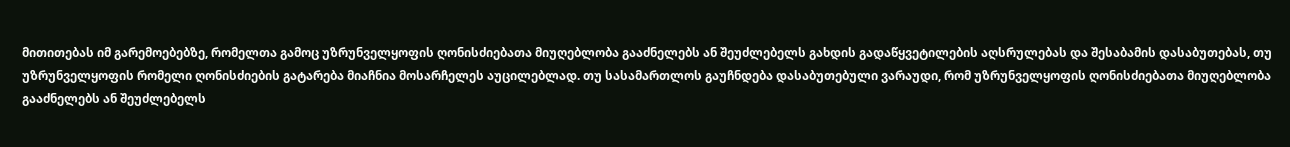მითითებას იმ გარემოებებზე, რომელთა გამოც უზრუნველყოფის ღონისძიებათა მიუღებლობა გააძნელებს ან შეუძლებელს გახდის გადაწყვეტილების აღსრულებას და შესაბამის დასაბუთებას, თუ უზრუნველყოფის რომელი ღონისძიების გატარება მიაჩნია მოსარჩელეს აუცილებლად. თუ სასამართლოს გაუჩნდება დასაბუთებული ვარაუდი, რომ უზრუნველყოფის ღონისძიებათა მიუღებლობა გააძნელებს ან შეუძლებელს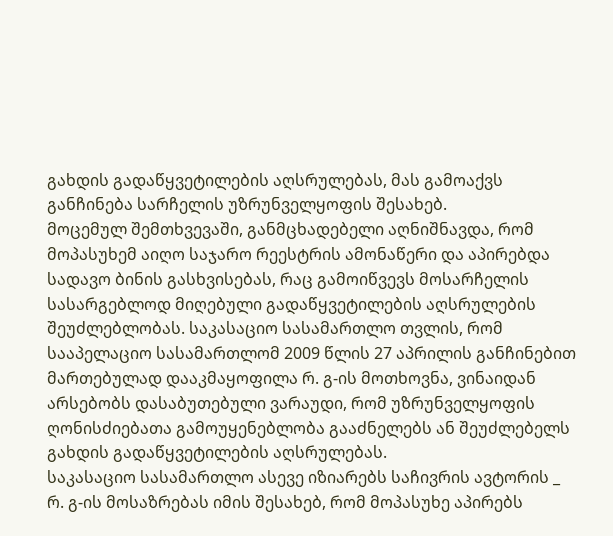გახდის გადაწყვეტილების აღსრულებას, მას გამოაქვს განჩინება სარჩელის უზრუნველყოფის შესახებ.
მოცემულ შემთხვევაში, განმცხადებელი აღნიშნავდა, რომ მოპასუხემ აიღო საჯარო რეესტრის ამონაწერი და აპირებდა სადავო ბინის გასხვისებას, რაც გამოიწვევს მოსარჩელის სასარგებლოდ მიღებული გადაწყვეტილების აღსრულების შეუძლებლობას. საკასაციო სასამართლო თვლის, რომ სააპელაციო სასამართლომ 2009 წლის 27 აპრილის განჩინებით მართებულად დააკმაყოფილა რ. გ-ის მოთხოვნა, ვინაიდან არსებობს დასაბუთებული ვარაუდი, რომ უზრუნველყოფის ღონისძიებათა გამოუყენებლობა გააძნელებს ან შეუძლებელს გახდის გადაწყვეტილების აღსრულებას.
საკასაციო სასამართლო ასევე იზიარებს საჩივრის ავტორის _ რ. გ-ის მოსაზრებას იმის შესახებ, რომ მოპასუხე აპირებს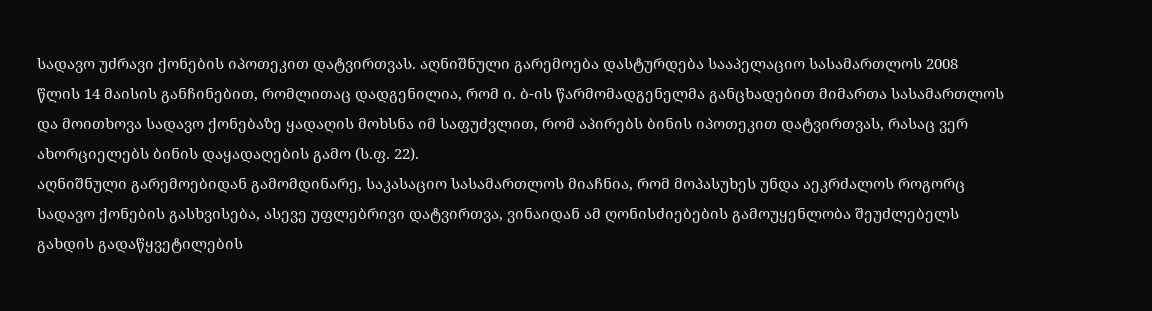სადავო უძრავი ქონების იპოთეკით დატვირთვას. აღნიშნული გარემოება დასტურდება სააპელაციო სასამართლოს 2008 წლის 14 მაისის განჩინებით, რომლითაც დადგენილია, რომ ი. ბ-ის წარმომადგენელმა განცხადებით მიმართა სასამართლოს და მოითხოვა სადავო ქონებაზე ყადაღის მოხსნა იმ საფუძვლით, რომ აპირებს ბინის იპოთეკით დატვირთვას, რასაც ვერ ახორციელებს ბინის დაყადაღების გამო (ს.ფ. 22).
აღნიშნული გარემოებიდან გამომდინარე, საკასაციო სასამართლოს მიაჩნია, რომ მოპასუხეს უნდა აეკრძალოს როგორც სადავო ქონების გასხვისება, ასევე უფლებრივი დატვირთვა, ვინაიდან ამ ღონისძიებების გამოუყენლობა შეუძლებელს გახდის გადაწყვეტილების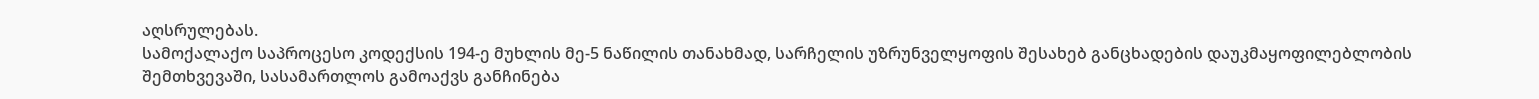აღსრულებას.
სამოქალაქო საპროცესო კოდექსის 194-ე მუხლის მე-5 ნაწილის თანახმად, სარჩელის უზრუნველყოფის შესახებ განცხადების დაუკმაყოფილებლობის შემთხვევაში, სასამართლოს გამოაქვს განჩინება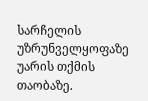სარჩელის უზრუნველყოფაზე უარის თქმის თაობაზე.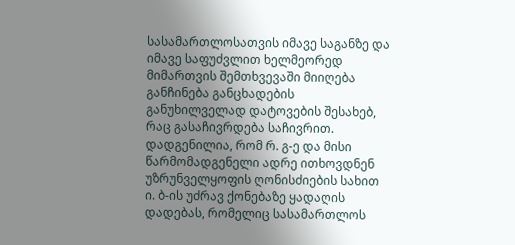სასამართლოსათვის იმავე საგანზე და იმავე საფუძვლით ხელმეორედ მიმართვის შემთხვევაში მიიღება განჩინება განცხადების განუხილველად დატოვების შესახებ, რაც გასაჩივრდება საჩივრით.
დადგენილია, რომ რ. გ-ე და მისი წარმომადგენელი ადრე ითხოვდნენ უზრუნველყოფის ღონისძიების სახით ი. ბ-ის უძრავ ქონებაზე ყადაღის დადებას, რომელიც სასამართლოს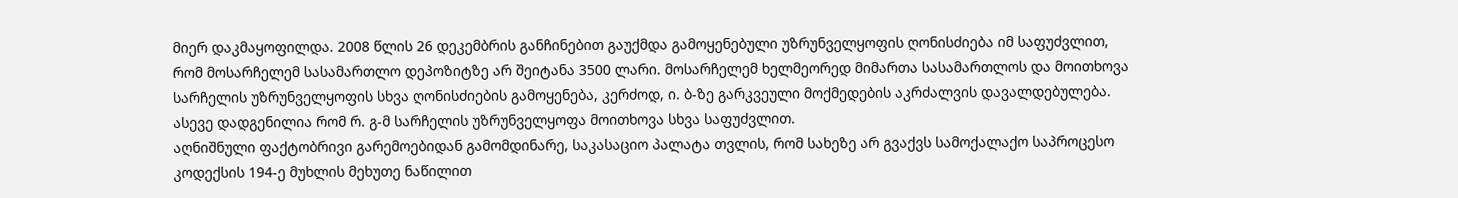მიერ დაკმაყოფილდა. 2008 წლის 26 დეკემბრის განჩინებით გაუქმდა გამოყენებული უზრუნველყოფის ღონისძიება იმ საფუძვლით, რომ მოსარჩელემ სასამართლო დეპოზიტზე არ შეიტანა 3500 ლარი. მოსარჩელემ ხელმეორედ მიმართა სასამართლოს და მოითხოვა სარჩელის უზრუნველყოფის სხვა ღონისძიების გამოყენება, კერძოდ, ი. ბ-ზე გარკვეული მოქმედების აკრძალვის დავალდებულება.
ასევე დადგენილია რომ რ. გ-მ სარჩელის უზრუნველყოფა მოითხოვა სხვა საფუძვლით.
აღნიშნული ფაქტობრივი გარემოებიდან გამომდინარე, საკასაციო პალატა თვლის, რომ სახეზე არ გვაქვს სამოქალაქო საპროცესო კოდექსის 194-ე მუხლის მეხუთე ნაწილით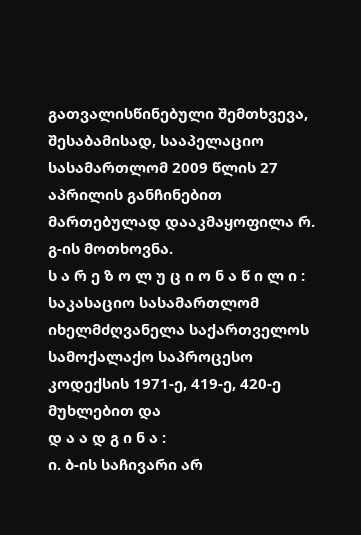გათვალისწინებული შემთხვევა, შესაბამისად, სააპელაციო სასამართლომ 2009 წლის 27 აპრილის განჩინებით მართებულად დააკმაყოფილა რ. გ-ის მოთხოვნა.
ს ა რ ე ზ ო ლ უ ც ი ო ნ ა წ ი ლ ი :
საკასაციო სასამართლომ იხელმძღვანელა საქართველოს სამოქალაქო საპროცესო კოდექსის 1971-ე, 419-ე, 420-ე მუხლებით და
დ ა ა დ გ ი ნ ა :
ი. ბ-ის საჩივარი არ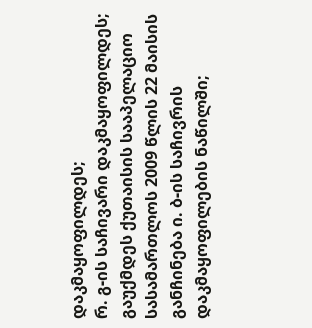დაკმაყოფილდეს;
რ. გ-ის საჩივარი დაკმაყოფილდეს;
გაუქმდეს ქუთაისის სააპელაციო სასამართლოს 2009 წლის 22 მაისის განჩინება ი. ბ-ის საჩივრის დაკმაყოფილების ნაწილში;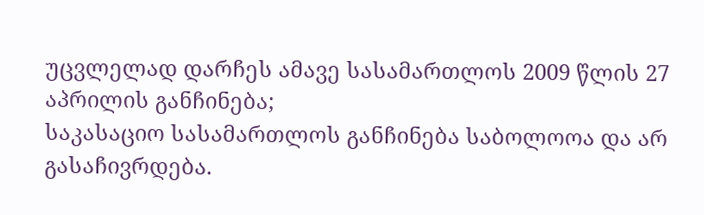უცვლელად დარჩეს ამავე სასამართლოს 2009 წლის 27 აპრილის განჩინება;
საკასაციო სასამართლოს განჩინება საბოლოოა და არ გასაჩივრდება.